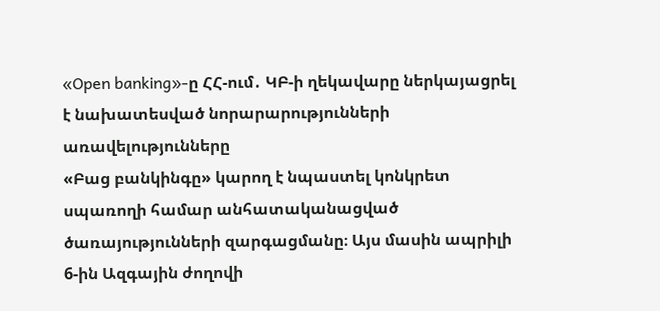«Open banking»-ը ՀՀ-ում․ ԿԲ-ի ղեկավարը ներկայացրել է նախատեսված նորարարությունների առավելությունները
«Բաց բանկինգը» կարող է նպաստել կոնկրետ սպառողի համար անհատականացված ծառայությունների զարգացմանը։ Այս մասին ապրիլի 6-ին Ազգային ժողովի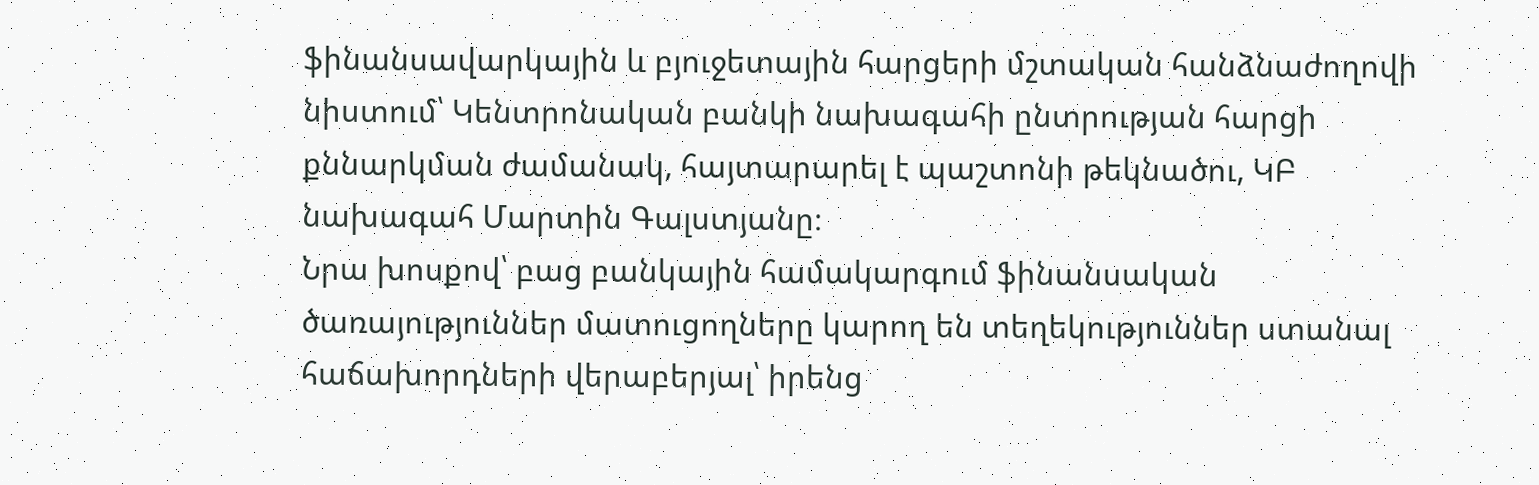ֆինանսավարկային և բյուջետային հարցերի մշտական հանձնաժողովի նիստում՝ Կենտրոնական բանկի նախագահի ընտրության հարցի քննարկման ժամանակ, հայտարարել է պաշտոնի թեկնածու, ԿԲ նախագահ Մարտին Գալստյանը։
Նրա խոսքով՝ բաց բանկային համակարգում ֆինանսական ծառայություններ մատուցողները կարող են տեղեկություններ ստանալ հաճախորդների վերաբերյալ՝ իրենց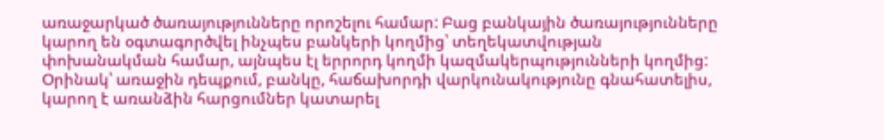առաջարկած ծառայությունները որոշելու համար: Բաց բանկային ծառայությունները կարող են օգտագործվել ինչպես բանկերի կողմից՝ տեղեկատվության փոխանակման համար, այնպես էլ երրորդ կողմի կազմակերպությունների կողմից: Օրինակ՝ առաջին դեպքում, բանկը, հաճախորդի վարկունակությունը գնահատելիս, կարող է առանձին հարցումներ կատարել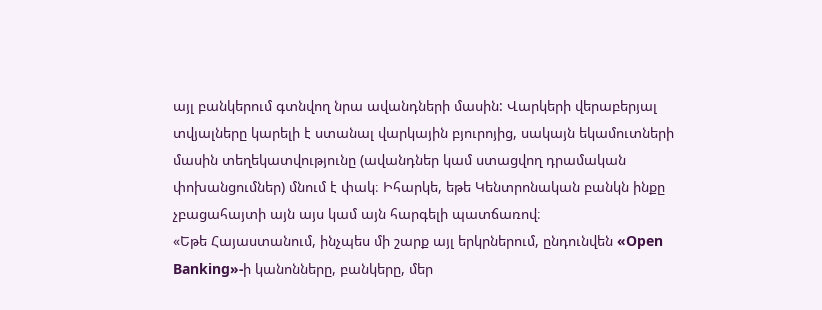այլ բանկերում գտնվող նրա ավանդների մասին: Վարկերի վերաբերյալ տվյալները կարելի է ստանալ վարկային բյուրոյից, սակայն եկամուտների մասին տեղեկատվությունը (ավանդներ կամ ստացվող դրամական փոխանցումներ) մնում է փակ։ Իհարկե, եթե Կենտրոնական բանկն ինքը չբացահայտի այն այս կամ այն հարգելի պատճառով։
«Եթե Հայաստանում, ինչպես մի շարք այլ երկրներում, ընդունվեն «Open Banking»-ի կանոնները, բանկերը, մեր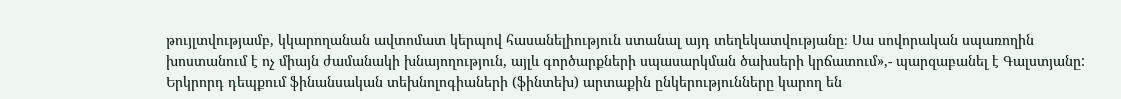թույլտվությամբ, կկարողանան ավտոմատ կերպով հասանելիություն ստանալ այդ տեղեկատվությանը։ Սա սովորական սպառողին խոստանում է ոչ միայն ժամանակի խնայողություն, այլև գործարքների սպասարկման ծախսերի կրճատում»,- պարզաբանել է Գալստյանը:
Երկրորդ դեպքում ֆինանսական տեխնոլոգիաների (ֆինտեխ) արտաքին ընկերությունները կարող են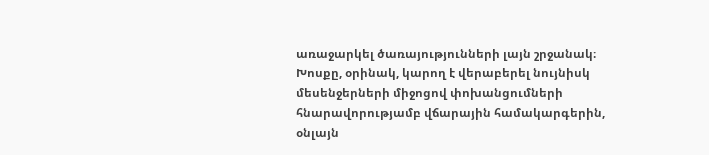առաջարկել ծառայությունների լայն շրջանակ։ Խոսքը, օրինակ, կարող է վերաբերել նույնիսկ մեսենջերների միջոցով փոխանցումների հնարավորությամբ վճարային համակարգերին, օնլայն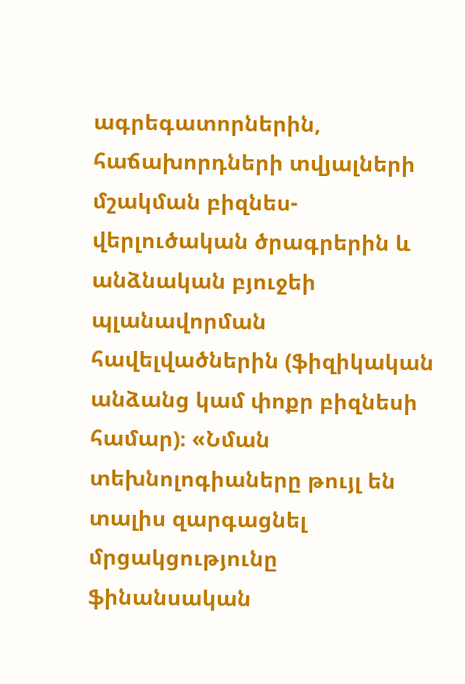ագրեգատորներին, հաճախորդների տվյալների մշակման բիզնես-վերլուծական ծրագրերին և անձնական բյուջեի պլանավորման հավելվածներին (ֆիզիկական անձանց կամ փոքր բիզնեսի համար)։ «Նման տեխնոլոգիաները թույլ են տալիս զարգացնել մրցակցությունը ֆինանսական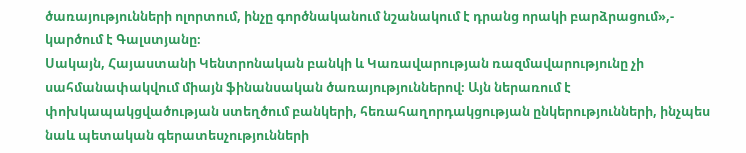ծառայությունների ոլորտում, ինչը գործնականում նշանակում է դրանց որակի բարձրացում»,- կարծում է Գալստյանը։
Սակայն, Հայաստանի Կենտրոնական բանկի և Կառավարության ռազմավարությունը չի սահմանափակվում միայն ֆինանսական ծառայություններով։ Այն ներառում է փոխկապակցվածության ստեղծում բանկերի, հեռահաղորդակցության ընկերությունների, ինչպես նաև պետական գերատեսչությունների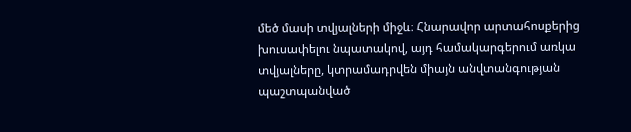մեծ մասի տվյալների միջև։ Հնարավոր արտահոսքերից խուսափելու նպատակով, այդ համակարգերում առկա տվյալները, կտրամադրվեն միայն անվտանգության պաշտպանված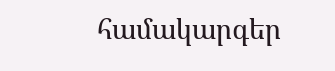համակարգեր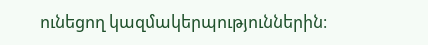ունեցող կազմակերպություններին։